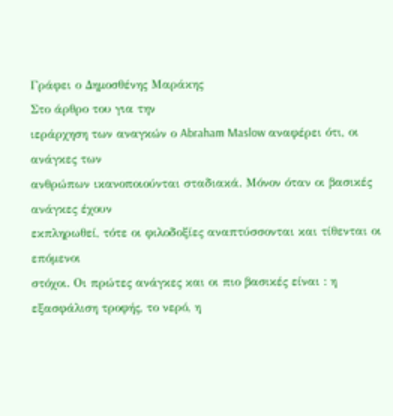Γράφει ο Δημοσθένης Μαράκης
Στο άρθρο του για την
ιεράρχηση των αναγκών ο Abraham Maslow αναφέρει ότι, οι ανάγκες των
ανθρώπων ικανοποιούνται σταδιακά. Μόνον όταν οι βασικές ανάγκες έχουν
εκπληρωθεί, τότε οι φιλοδοξίες αναπτύσσονται και τίθενται οι επόμενοι
στόχοι. Οι πρώτες ανάγκες και οι πιο βασικές είναι : η εξασφάλιση τροφής, το νερό, η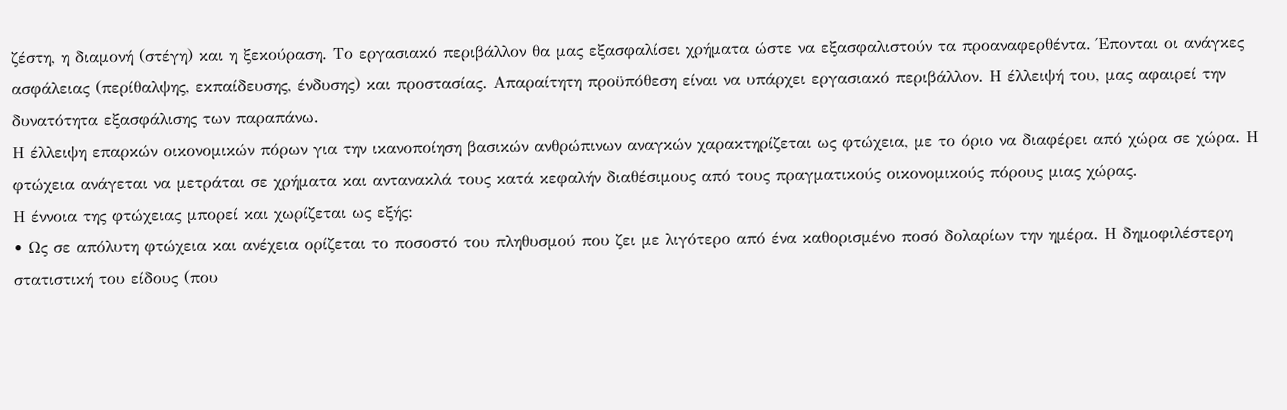ζέστη, η διαμονή (στέγη) και η ξεκούραση. Το εργασιακό περιβάλλον θα μας εξασφαλίσει χρήματα ώστε να εξασφαλιστούν τα προαναφερθέντα. Έπονται οι ανάγκες ασφάλειας (περίθαλψης, εκπαίδευσης, ένδυσης) και προστασίας. Απαραίτητη προϋπόθεση είναι να υπάρχει εργασιακό περιβάλλον. Η έλλειψή του, μας αφαιρεί την δυνατότητα εξασφάλισης των παραπάνω.
Η έλλειψη επαρκών οικονομικών πόρων για την ικανοποίηση βασικών ανθρώπινων αναγκών χαρακτηρίζεται ως φτώχεια, με το όριο να διαφέρει από χώρα σε χώρα. Η φτώχεια ανάγεται να μετράται σε χρήματα και αντανακλά τους κατά κεφαλήν διαθέσιμους από τους πραγματικούς οικονομικούς πόρους μιας χώρας.
Η έννοια της φτώχειας μπορεί και χωρίζεται ως εξής:
• Ως σε απόλυτη φτώχεια και ανέχεια ορίζεται το ποσοστό του πληθυσμού που ζει με λιγότερο από ένα καθορισμένο ποσό δολαρίων την ημέρα. Η δημοφιλέστερη στατιστική του είδους (που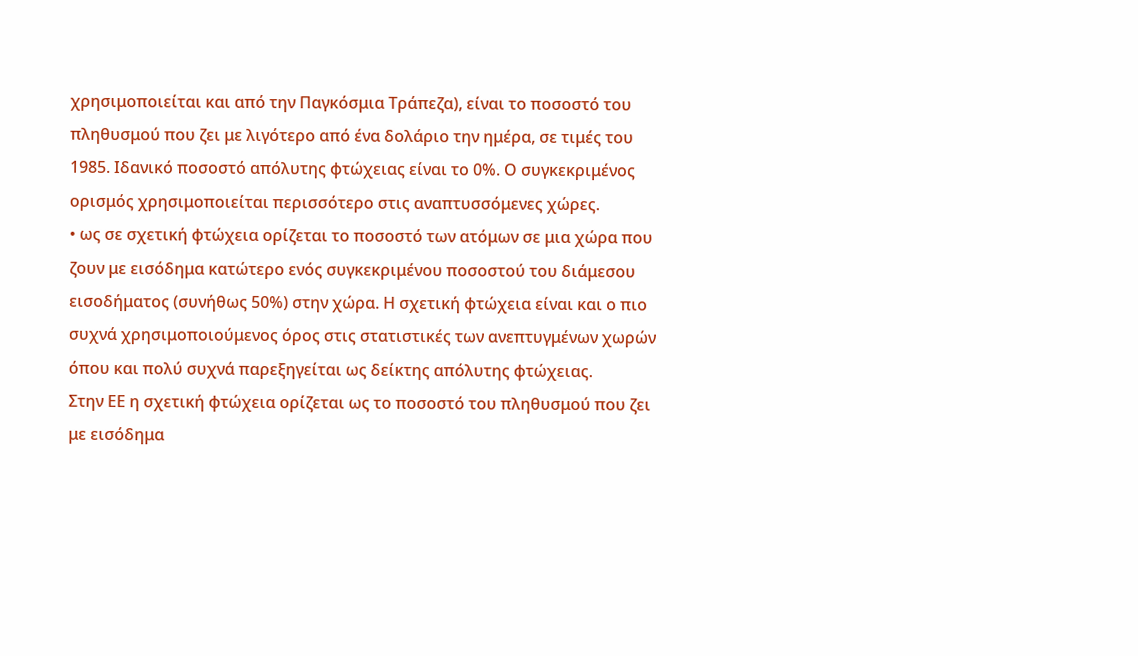χρησιμοποιείται και από την Παγκόσμια Τράπεζα), είναι το ποσοστό του πληθυσμού που ζει με λιγότερο από ένα δολάριο την ημέρα, σε τιμές του 1985. Ιδανικό ποσοστό απόλυτης φτώχειας είναι το 0%. Ο συγκεκριμένος ορισμός χρησιμοποιείται περισσότερο στις αναπτυσσόμενες χώρες.
• ως σε σχετική φτώχεια ορίζεται το ποσοστό των ατόμων σε μια χώρα που ζουν με εισόδημα κατώτερο ενός συγκεκριμένου ποσοστού του διάμεσου εισοδήματος (συνήθως 50%) στην χώρα. Η σχετική φτώχεια είναι και ο πιο συχνά χρησιμοποιούμενος όρος στις στατιστικές των ανεπτυγμένων χωρών όπου και πολύ συχνά παρεξηγείται ως δείκτης απόλυτης φτώχειας.
Στην ΕΕ η σχετική φτώχεια ορίζεται ως το ποσοστό του πληθυσμού που ζει με εισόδημα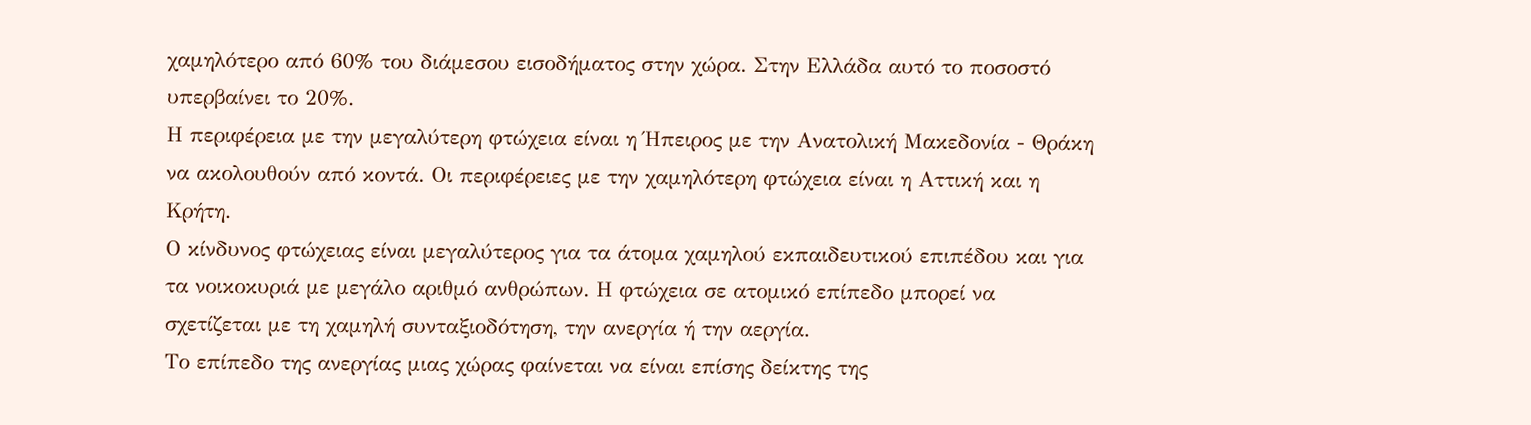χαμηλότερο από 60% του διάμεσου εισοδήματος στην χώρα. Στην Ελλάδα αυτό το ποσοστό υπερβαίνει το 20%.
Η περιφέρεια με την μεγαλύτερη φτώχεια είναι η Ήπειρος με την Ανατολική Μακεδονία - Θράκη να ακολουθούν από κοντά. Οι περιφέρειες με την χαμηλότερη φτώχεια είναι η Αττική και η Κρήτη.
Ο κίνδυνος φτώχειας είναι μεγαλύτερος για τα άτομα χαμηλού εκπαιδευτικού επιπέδου και για τα νοικοκυριά με μεγάλο αριθμό ανθρώπων. Η φτώχεια σε ατομικό επίπεδο μπορεί να σχετίζεται με τη χαμηλή συνταξιοδότηση, την ανεργία ή την αεργία.
Το επίπεδο της ανεργίας μιας χώρας φαίνεται να είναι επίσης δείκτης της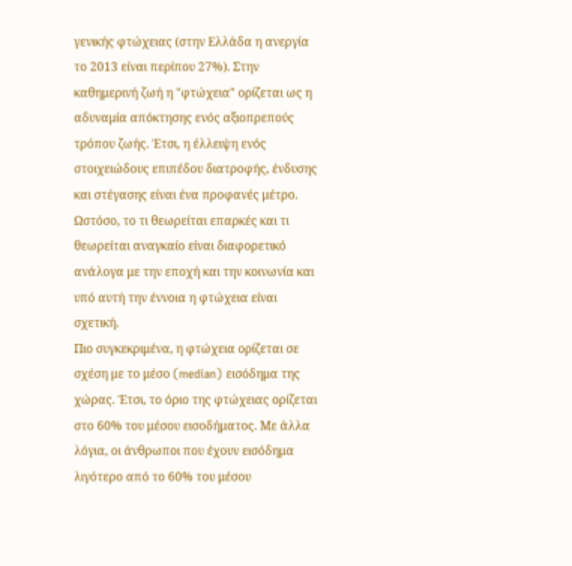γενικής φτώχειας (στην Ελλάδα η ανεργία το 2013 είναι περίπου 27%). Στην καθημερινή ζωή η "φτώχεια" ορίζεται ως η αδυναμία απόκτησης ενός αξιοπρεπούς τρόπου ζωής. Έτσι, η έλλειψη ενός στοιχειώδους επιπέδου διατροφής, ένδυσης και στέγασης είναι ένα προφανές μέτρο. Ωστόσο, το τι θεωρείται επαρκές και τι θεωρείται αναγκαίο είναι διαφορετικό ανάλογα με την εποχή και την κοινωνία και υπό αυτή την έννοια η φτώχεια είναι σχετική.
Πιο συγκεκριμένα, η φτώχεια ορίζεται σε σχέση με το μέσο (median) εισόδημα της χώρας. Έτσι, το όριο της φτώχειας ορίζεται στο 60% του μέσου εισοδήματος. Με άλλα λόγια, οι άνθρωποι που έχουν εισόδημα λιγότερο από το 60% του μέσου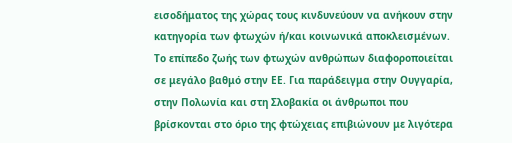εισοδήματος της χώρας τους κινδυνεύουν να ανήκουν στην κατηγορία των φτωχών ή/και κοινωνικά αποκλεισμένων.
Το επίπεδο ζωής των φτωχών ανθρώπων διαφοροποιείται σε μεγάλο βαθμό στην ΕΕ. Για παράδειγμα στην Ουγγαρία, στην Πολωνία και στη Σλοβακία οι άνθρωποι που βρίσκονται στο όριο της φτώχειας επιβιώνουν με λιγότερα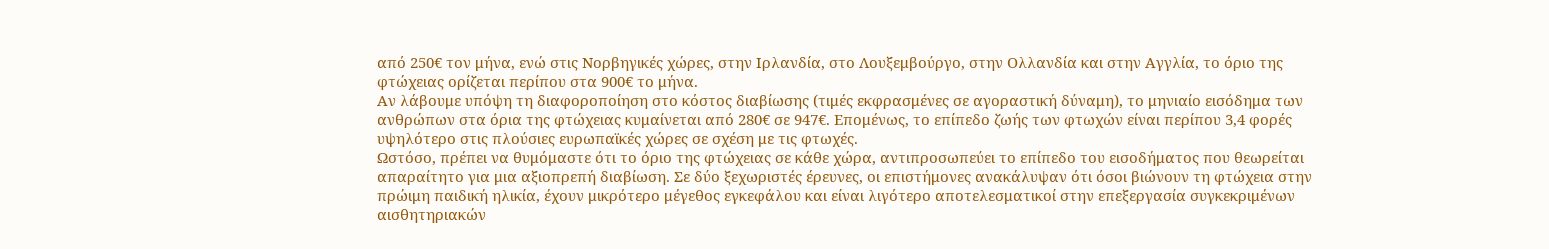από 250€ τον μήνα, ενώ στις Νορβηγικές χώρες, στην Ιρλανδία, στο Λουξεμβούργο, στην Ολλανδία και στην Αγγλία, το όριο της φτώχειας ορίζεται περίπου στα 900€ το μήνα.
Αν λάβουμε υπόψη τη διαφοροποίηση στο κόστος διαβίωσης (τιμές εκφρασμένες σε αγοραστική δύναμη), το μηνιαίο εισόδημα των ανθρώπων στα όρια της φτώχειας κυμαίνεται από 280€ σε 947€. Επομένως, το επίπεδο ζωής των φτωχών είναι περίπου 3,4 φορές υψηλότερο στις πλούσιες ευρωπαϊκές χώρες σε σχέση με τις φτωχές.
Ωστόσο, πρέπει να θυμόμαστε ότι το όριο της φτώχειας σε κάθε χώρα, αντιπροσωπεύει το επίπεδο του εισοδήματος που θεωρείται απαραίτητο για μια αξιοπρεπή διαβίωση. Σε δύο ξεχωριστές έρευνες, οι επιστήμονες ανακάλυψαν ότι όσοι βιώνουν τη φτώχεια στην πρώιμη παιδική ηλικία, έχουν μικρότερο μέγεθος εγκεφάλου και είναι λιγότερο αποτελεσματικοί στην επεξεργασία συγκεκριμένων αισθητηριακών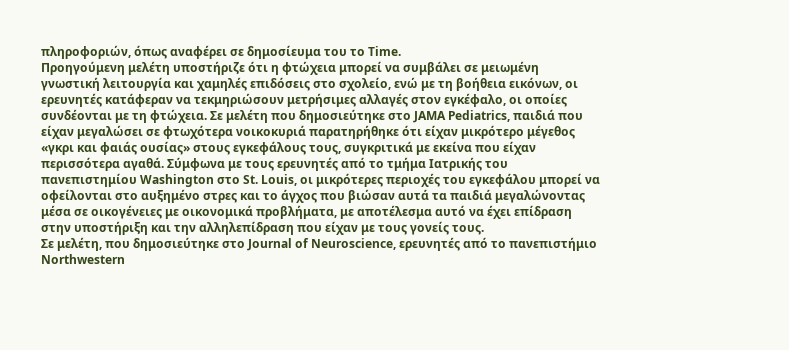πληροφοριών, όπως αναφέρει σε δημοσίευμα του το Time.
Προηγούμενη μελέτη υποστήριζε ότι η φτώχεια μπορεί να συμβάλει σε μειωμένη γνωστική λειτουργία και χαμηλές επιδόσεις στο σχολείο, ενώ με τη βοήθεια εικόνων, οι ερευνητές κατάφεραν να τεκμηριώσουν μετρήσιμες αλλαγές στον εγκέφαλο, οι οποίες συνδέονται με τη φτώχεια. Σε μελέτη που δημοσιεύτηκε στο JAMA Pediatrics, παιδιά που είχαν μεγαλώσει σε φτωχότερα νοικοκυριά παρατηρήθηκε ότι είχαν μικρότερο μέγεθος «γκρι και φαιάς ουσίας» στους εγκεφάλους τους, συγκριτικά με εκείνα που είχαν περισσότερα αγαθά. Σύμφωνα με τους ερευνητές από το τμήμα Ιατρικής του πανεπιστημίου Washington στο St. Louis, οι μικρότερες περιοχές του εγκεφάλου μπορεί να οφείλονται στο αυξημένο στρες και το άγχος που βιώσαν αυτά τα παιδιά μεγαλώνοντας μέσα σε οικογένειες με οικονομικά προβλήματα, με αποτέλεσμα αυτό να έχει επίδραση στην υποστήριξη και την αλληλεπίδραση που είχαν με τους γονείς τους.
Σε μελέτη, που δημοσιεύτηκε στο Journal of Neuroscience, ερευνητές από το πανεπιστήμιο Northwestern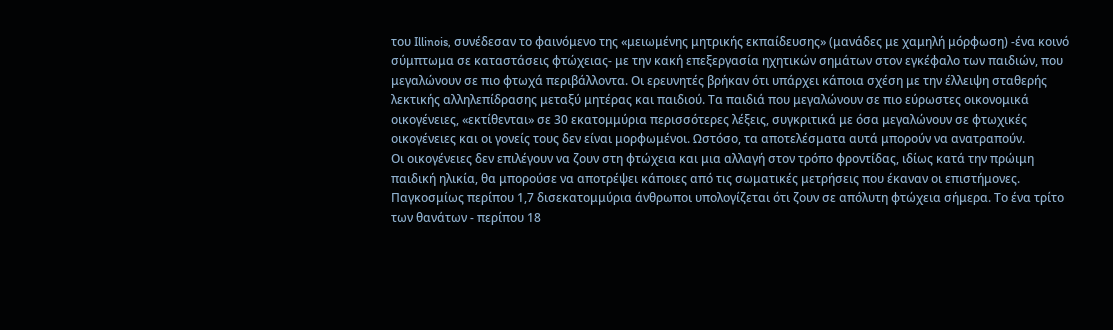του Illinois, συνέδεσαν το φαινόμενο της «μειωμένης μητρικής εκπαίδευσης» (μανάδες με χαμηλή μόρφωση) -ένα κοινό σύμπτωμα σε καταστάσεις φτώχειας- με την κακή επεξεργασία ηχητικών σημάτων στον εγκέφαλο των παιδιών, που μεγαλώνουν σε πιο φτωχά περιβάλλοντα. Οι ερευνητές βρήκαν ότι υπάρχει κάποια σχέση με την έλλειψη σταθερής λεκτικής αλληλεπίδρασης μεταξύ μητέρας και παιδιού. Τα παιδιά που μεγαλώνουν σε πιο εύρωστες οικονομικά οικογένειες, «εκτίθενται» σε 30 εκατομμύρια περισσότερες λέξεις, συγκριτικά με όσα μεγαλώνουν σε φτωχικές οικογένειες και οι γονείς τους δεν είναι μορφωμένοι. Ωστόσο, τα αποτελέσματα αυτά μπορούν να ανατραπούν.
Οι οικογένειες δεν επιλέγουν να ζουν στη φτώχεια και μια αλλαγή στον τρόπο φροντίδας, ιδίως κατά την πρώιμη παιδική ηλικία, θα μπορούσε να αποτρέψει κάποιες από τις σωματικές μετρήσεις που έκαναν οι επιστήμονες. Παγκοσμίως περίπου 1,7 δισεκατομμύρια άνθρωποι υπολογίζεται ότι ζουν σε απόλυτη φτώχεια σήμερα. Το ένα τρίτο των θανάτων - περίπου 18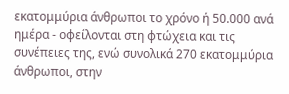εκατομμύρια άνθρωποι το χρόνο ή 50.000 ανά ημέρα - οφείλονται στη φτώχεια και τις συνέπειες της, ενώ συνολικά 270 εκατομμύρια άνθρωποι, στην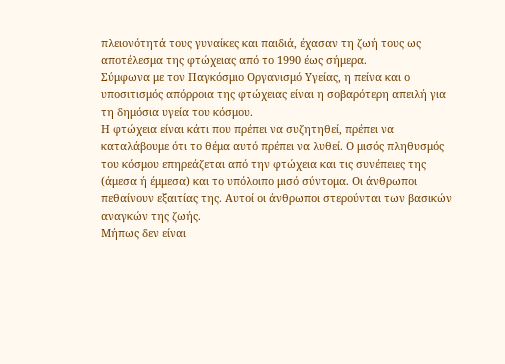πλειονότητά τους γυναίκες και παιδιά, έχασαν τη ζωή τους ως αποτέλεσμα της φτώχειας από το 1990 έως σήμερα.
Σύμφωνα με τον Παγκόσμιο Οργανισμό Υγείας, η πείνα και ο υποσιτισμός απόρροια της φτώχειας είναι η σοβαρότερη απειλή για τη δημόσια υγεία του κόσμου.
Η φτώχεια είναι κάτι που πρέπει να συζητηθεί, πρέπει να καταλάβουμε ότι το θέμα αυτό πρέπει να λυθεί. Ο μισός πληθυσμός του κόσμου επηρεάζεται από την φτώχεια και τις συνέπειες της (άμεσα ή έμμεσα) και το υπόλοιπο μισό σύντομα. Οι άνθρωποι πεθαίνουν εξαιτίας της. Αυτοί οι άνθρωποι στερούνται των βασικών αναγκών της ζωής.
Μήπως δεν είναι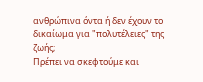ανθρώπινα όντα ή δεν έχουν το δικαίωμα για "πολυτέλειες" της ζωής;
Πρέπει να σκεφτούμε και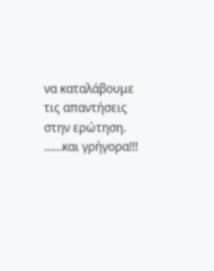να καταλάβουμε τις απαντήσεις στην ερώτηση. ……και γρήγορα!!!